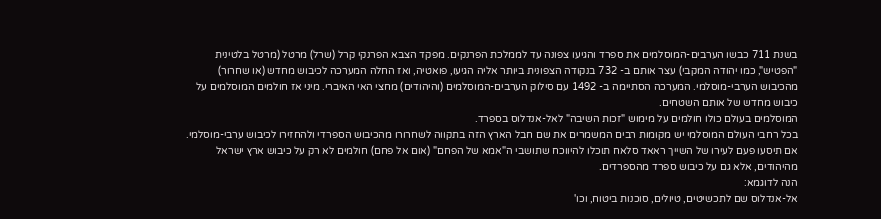בשנת 711 כבשו הערבים-המוסלמים את ספרד והגיעו צפונה עד לממלכת הפרנקים. מפקד הצבא הפרנקי קרל (שרל) מרטל (מרטל בלטינית "הפטיש", כמו יהודה המקבי) עצר אותם ב- 732 בנקודה הצפונית ביותר אליה הגיעו, פואטיה, ואז החלה המערכה לכיבוש מחדש (או שחרור) מהכיבוש הערבי-מוסלמי. המערכה הסתיימה ב- 1492 עם סילוק הערבים-המוסלמים (והיהודים) מחצי האי האיברי. מיני אז חולמים המוסלמים על כיבוש מחדש של אותם השטחים.
המוסלמים בעולם כולו חולמים על מימוש "זכות השיבה" לאל-אנדלוס בספרד.
בכל רחבי העולם המוסלמי יש מקומות רבים המשמרים את שם חבל הארץ הזה בתקווה לשחרורו מהכיבוש הספרדי ולהחזירו לכיבוש ערבי-מוסלמי.
אם תיסעו פעם לעירו של השייך ראאד סלאח תוכלו להיווכח שתושבי ה"אמא של הפחם" (אום אל פחם) חולמים לא רק על כיבוש ארץ ישראל מהיהודים, אלא גם על כיבוש ספרד מהספרדים.
הנה לדוגמא:
אל-אנדלוס שם לתכשיטים, טיולים, סוכנות ביטוח, וכו'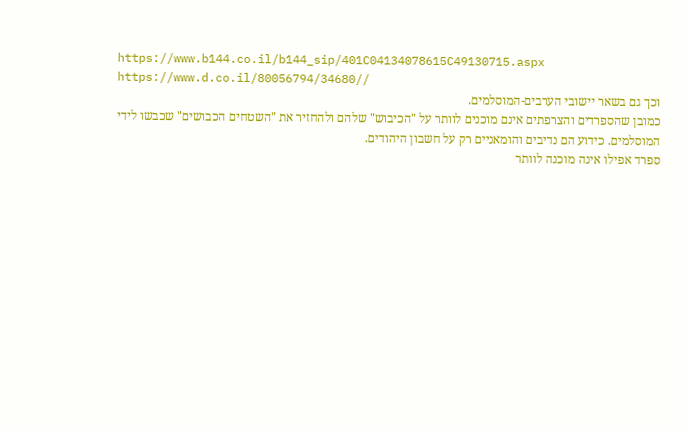https://www.b144.co.il/b144_sip/401C04134078615C49130715.aspx
https://www.d.co.il/80056794/34680//
וכך גם בשאר יישובי הערבים-המוסלמים.
כמובן שהספרדים והצרפתים אינם מוכנים לוותר על "הכיבוש" שלהם ולהחזיר את "השטחים הכבושים" שכבשו לידי המוסלמים. כידוע הם נדיבים והומאניים רק על חשבון היהודים.
ספרד אפילו אינה מוכנה לוותר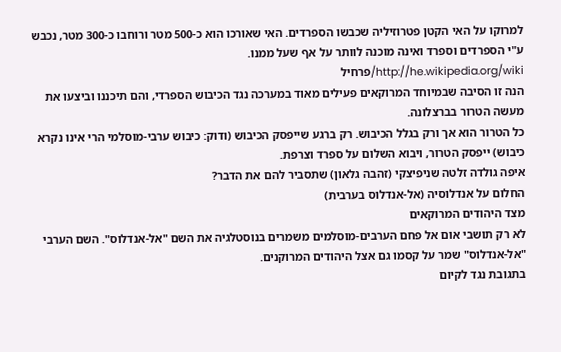למרוקו על האי הקטן פטרוזיליה שכבשו הספרדים. האי שאורכו הוא כ-500 מטר ורוחבו כ-300 מטר, נכבש ע"י הספרדים וספרד ואינה מוכנה לוותר על אף שעל ממנו.
http://he.wikipedia.org/wiki/פרחיל
הנה זו הסיבה שבמיוחד המרוקאים פעילים מאוד במערכה נגד הכיבוש הספרדי, והם תיכננו וביצעו את מעשה הטרור בברצלונה.
כל הטרור הוא אך ורק בגלל הכיבוש. רק ברגע שייפסק הכיבוש (ודוק: כיבוש ערבי-מוסלמי הרי אינו נקרא כיבוש) ייפסק הטרור, ויבוא השלום על ספרד וצרפת.
איפה גולדה זלטה שניפיצקי (זהבה גלאון) שתסביר להם את הדבר?
החלום על אנדלוסיה (אל-אנדלוס בערבית)
מצד היהודים המרוקאים
לא רק תושבי אום אל פחם הערבים-מוסלמים משמרים בנוסטלגיה את השם "אל-אנדלוס". השם הערבי "אל-אנדלוס" שמר על קסמו גם אצל היהודים המרוקנים.
בתגובת נגד לקיום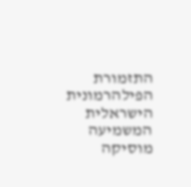התזמורת הפילהרמונית הישראלית המשמיעה מוסיקה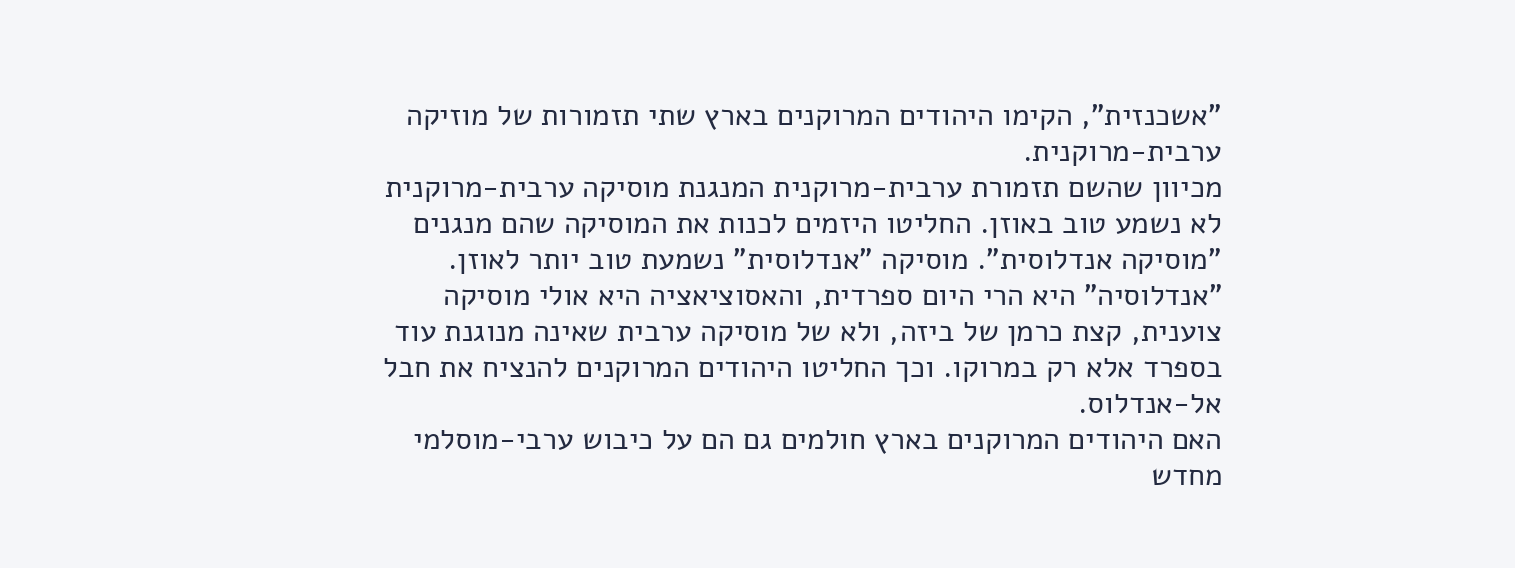"אשכנזית", הקימו היהודים המרוקנים בארץ שתי תזמורות של מוזיקה ערבית-מרוקנית.
מכיוון שהשם תזמורת ערבית-מרוקנית המנגנת מוסיקה ערבית-מרוקנית לא נשמע טוב באוזן. החליטו היזמים לכנות את המוסיקה שהם מנגנים "מוסיקה אנדלוסית". מוסיקה "אנדלוסית" נשמעת טוב יותר לאוזן. "אנדלוסיה" היא הרי היום ספרדית, והאסוציאציה היא אולי מוסיקה צוענית, קצת כרמן של ביזה, ולא של מוסיקה ערבית שאינה מנוגנת עוד בספרד אלא רק במרוקו. וכך החליטו היהודים המרוקנים להנציח את חבל אל-אנדלוס.
האם היהודים המרוקנים בארץ חולמים גם הם על כיבוש ערבי-מוסלמי מחדש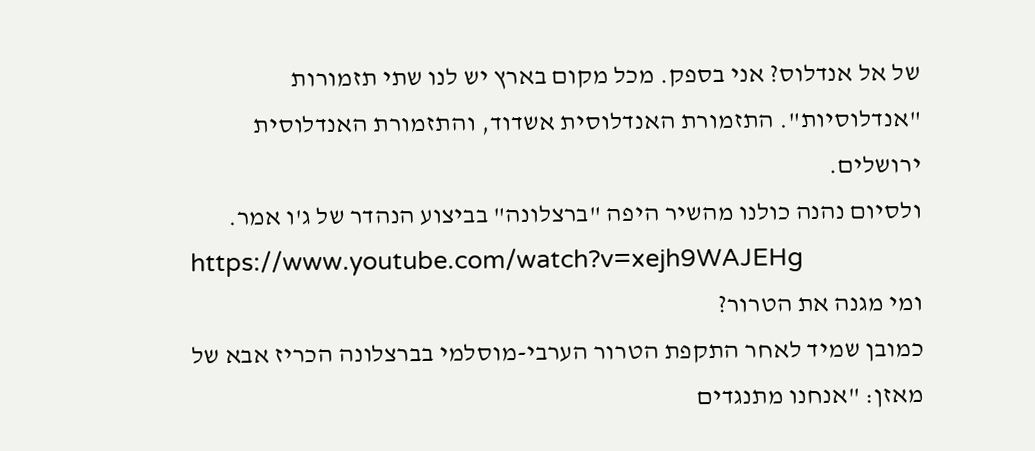של אל אנדלוס? אני בספק. מכל מקום בארץ יש לנו שתי תזמורות "אנדלוסיות". התזמורת האנדלוסית אשדוד, והתזמורת האנדלוסית ירושלים.
ולסיום נהנה כולנו מהשיר היפה "ברצלונה" בביצוע הנהדר של ג'ו אמר.
https://www.youtube.com/watch?v=xejh9WAJEHg
ומי מגנה את הטרור?
כמובן שמיד לאחר התקפת הטרור הערבי-מוסלמי בברצלונה הכריז אבא של מאזן: "אנחנו מתנגדים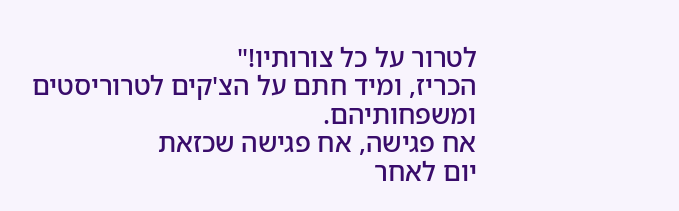לטרור על כל צורותיו!"
הכריז, ומיד חתם על הצ'קים לטרוריסטים ומשפחותיהם.
אח פגישה, אח פגישה שכזאת
יום לאחר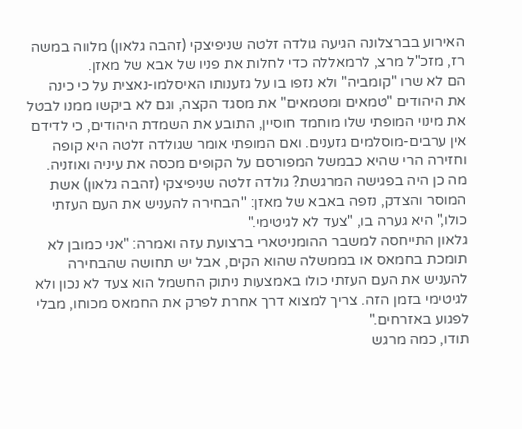האירוע בברצלונה הגיעה גולדה זלטה שניפיצקי (זהבה גלאון) מלווה במשה רז, מזכ"ל מרצ, לרמאללה כדי לחלות את פניו של אבא של מאזן.
הם לא שרו "קומביה" ולא נזפו בו על גזענותו האיסלמו-נאצית על כי כינה את היהודים "טמאים ומטמאים" את מסגד הקצה, וגם לא ביקשו ממנו לבטל את מינוי המופתי שלו מוחמד חוסיין, התובע את השמדת היהודים, כי לדידם אין ערבים-מוסלמים גזענים. ואם המופתי אומר שגולדה זלטה היא קופה וחזירה הרי שהיא כבמשל המפורסם על הקופים מכסה את עיניה ואוזניה.
מה כן היה בפגישה המרגשת? גולדה זלטה שניפיצקי (זהבה גלאון) אשת המוסר והצדק, נזפה באבא של מאזן: ''הבחירה להעניש את העם העזתי כולו," היא גערה בו, "צעד לא לגיטימי."
גלאון התייחסה למשבר ההומניטארי ברצועת עזה ואמרה: "אני כמובן לא תומכת בחמאס או בממשלה שהוא הקים, אבל יש תחושה שהבחירה להעניש את העם העזתי כולו באמצעות ניתוק החשמל הוא צעד לא נכון ולא לגיטימי בזמן הזה. צריך למצוא דרך אחרת לפרק את החמאס מכוחו, מבלי לפגוע באזרחים."
תודו, כמה מרגש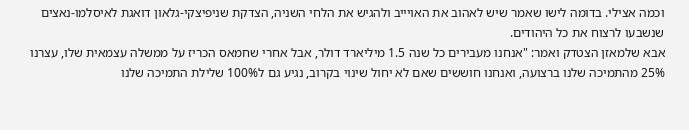וכמה אצילי. בדומה לישו שאמר שיש לאהוב את האויייב ולהגיש את הלחי השניה, הצדקת שניפיצקי-גלאון דואגת לאיסלמו-נאצים שנשבעו לרצוח את כל היהודים.
אבא שלמאזן הצטדק ואמר: "אנחנו מעבירים כל שנה 1.5 מיליארד דולר, אבל אחרי שחמאס הכריז על ממשלה עצמאית שלו, עצרנו 25% מהתמיכה שלנו ברצועה, ואנחנו חוששים שאם לא יחול שינוי בקרוב, נגיע גם ל100% שלילת התמיכה שלנו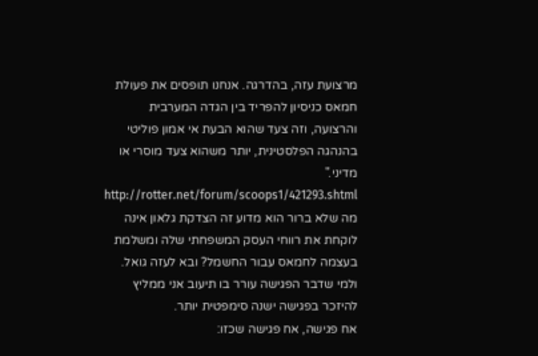מרצועת עזה, בהדרגה. אנחנו תופסים את פעולת חמאס כניסיון להפריד בין הגדה המערבית והרצועה, וזה צעד שהוא הבעת אי אמון פוליטי בהנהגה הפלסטינית, יותר משהוא צעד מוסרי או מדיני."
http://rotter.net/forum/scoops1/421293.shtml
מה שלא ברור הוא מדוע זה הצדקת גלאון אינה לוקחת את רווחי העסק המשפחתי שלה ומשלמת בעצמה לחמאס עבור החשמל? ובא לעזה גואל.
ולמי שדבר הפגישה עורר בו תיעוב אני ממליץ להיזכר בפגישה ישנה סימפטית יותר.
אח פגישה, אח פגישה שכזו: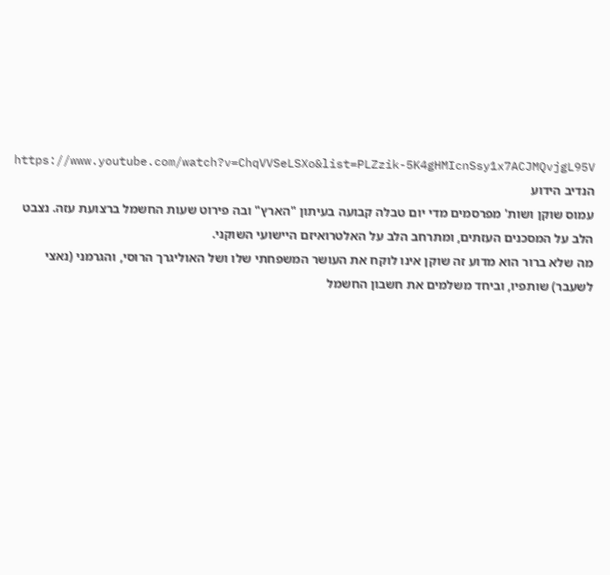https://www.youtube.com/watch?v=ChqVVSeLSXo&list=PLZzik-5K4gHMIcnSsy1x7ACJMQvjgL95V
הנדיב הידוע
עמוס שוקן ושות' מפרסמים מדי יום טבלה קבועה בעיתון "הארץ" ובה פירוט שעות החשמל ברצועת עזה. נצבט הלב על המסכנים העזתים, ומתרחב הלב על האלטרואיזם היישועי השוקני.
מה שלא ברור הוא מדוע זה שוקן אינו לוקח את העושר המשפחתי שלו ושל האוליגרך הרוסי, והגרמני (נאצי לשעבר) שותפיו, וביחד משלמים את חשבון החשמל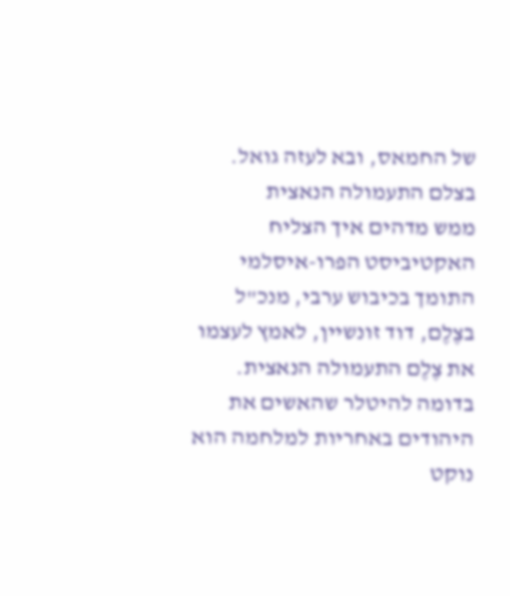של החמאס, ובא לעזה גואל.
בצלם התעמולה הנאצית
ממש מדהים איך הצליח האקטיביסט הפרו-איסלמי התומך בכיבוש ערבי, מנכ"ל בצֶלֶם, דוד זונשיין, לאמץ לעצמו את צֶלֶם התעמולה הנאצית.
בדומה להיטלר שהאשים את היהודים באחריות למלחמה הוא נוקט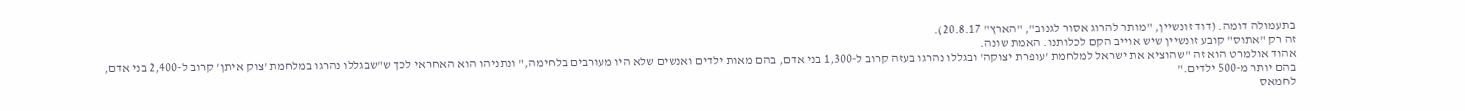בתעמולה דומה. (דוד זונשיין, "מותר להרוג אסור לגנוב", "הארץ" 20.8.17).
זה רק "אתוס" קובע זונשיין שיש אוייב הקם לכלותנו. האמת שונה.
אהוד אולמרט הוא זה "שהוציא את ישראל למלחמת 'עופרת יצוקה' ובגללו נהרגו בעזה קרוב ל-1,300 בני אדם, בהם מאות ילדים ואנשים שלא היו מעורבים בלחימה," ונתניהו הוא האחראי לכך ש"שבגללו נהרגו במלחמת 'צוק איתן' קרוב ל-2,400 בני אדם, בהם יותר מ-500 ילדים."
לחמאס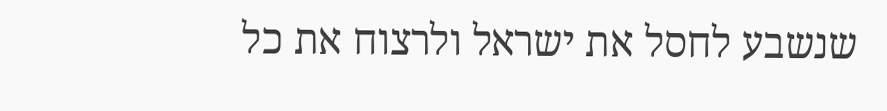שנשבע לחסל את ישראל ולרצוח את כל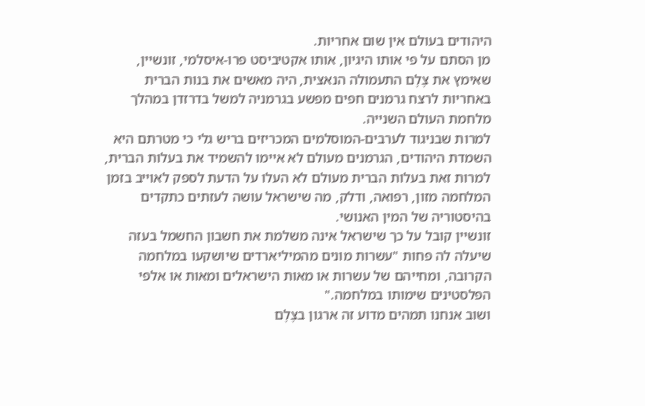היהודים בעולם אין שום אחריות.
מן הסתם על פי אותו היגיון, אותו אקטיביסט פרו-איסלמי, זונשיין, שאימץ את צֶלֶם התעמולה הנאצית, היה מאשים את בנות הברית באחריות לרצח גרמנים חפים מפשע בגרמניה למשל בדרזדן במהלך מלחמת העולם השנייה.
למרות שבניגוד לערבים-המוסלמים המכריזים בריש גלי כי מטרתם היא השמדת היהודים, הגרמנים מעולם לא איימו להשמיד את בעלות הברית, למרות זאת בעלות הברית מעולם לא העלו על הדעת לספק לאוייב בזמן המלחמה מזון, רפואה, ודלק, מה שישראל עושה לעזתים כתקדים בהיסטוריה של המין האנושי.
זונשיין קובל על כך שישראל אינה משלמת את חשבון החשמל בעזה שיעלה לה פחות "עשרות מונים מהמיליארדים שיושקעו במלחמה הקרובה, ומחייהם של עשרות או מאות הישראלים ומאות או אלפי הפלסטינים שימותו במלחמה."
ושוב אנחנו תמהים מדוע זה ארגון בצֶלֶם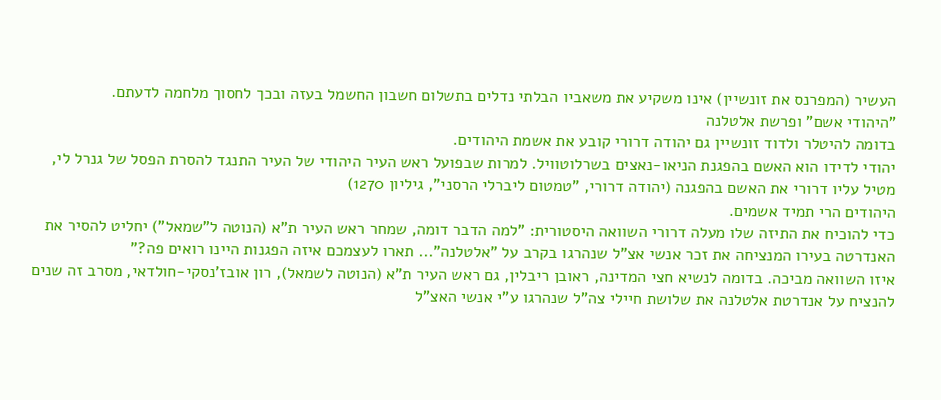העשיר (המפרנס את זונשיין) אינו משקיע את משאביו הבלתי נדלים בתשלום חשבון החשמל בעזה ובכך לחסוך מלחמה לדעתם.
"היהודי אשם" ופרשת אלטלנה
בדומה להיטלר ולדוד זונשיין גם יהודה דרורי קובע את אשמת היהודים.
יהודי לדידו הוא האשם בהפגנת הניאו-נאצים בשרלוטוויל. למרות שבפועל ראש העיר היהודי של העיר התנגד להסרת הפסל של גנרל לי, מטיל עליו דרורי את האשם בהפגנה (יהודה דרורי, "טמטום ליברלי הרסני", גיליון 1270)
היהודים הרי תמיד אשמים.
כדי להוכיח את התיזה שלו מעלה דרורי השוואה היסטורית: "למה הדבר דומה, שמחר ראש העיר ת"א (הנוטה ל"שמאל") יחליט להסיר את האנדרטה בעירו המנציחה את זכר אנשי אצ"ל שנהרגו בקרב על "אלטלנה"... תארו לעצמכם איזה הפגנות היינו רואים פה?"
איזו השוואה מביכה. בדומה לנשיא חצי המדינה, ראובן ריבלין, גם ראש העיר ת"א (הנוטה לשמאל), רון אובז'נסקי-חולדאי, מסרב זה שנים להנציח על אנדרטת אלטלנה את שלושת חיילי צה"ל שנהרגו ע"י אנשי האצ"ל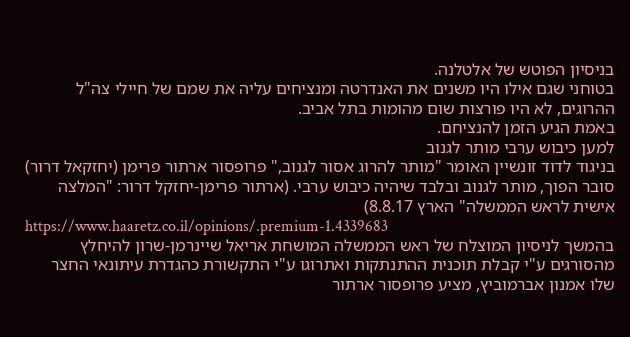בניסיון הפוטש של אלטלנה.
בטוחני שגם אילו היו משנים את האנדרטה ומנציחים עליה את שמם של חיילי צה"ל ההרוגים, לא היו פורצות שום מהומות בתל אביב.
באמת הגיע הזמן להנציחם.
למען כיבוש ערבי מותר לגנוב
בניגוד לדוד זונשיין האומר "מותר להרוג אסור לגנוב," פרופסור ארתור פרימן (יחזקאל דרור) סובר הפוך, מותר לגנוב ובלבד שיהיה כיבוש ערבי. (ארתור פרימן-יחזקל דרור: "המלצה אישית לראש הממשלה" הארץ 8.8.17)
https://www.haaretz.co.il/opinions/.premium-1.4339683
בהמשך לניסיון המוצלח של ראש הממשלה המושחת אריאל שיינרמן-שרון להיחלץ מהסורגים ע"י קבלת תוכנית ההתנתקות ואתרוגו ע"י התקשורת כהגדרת עיתונאי החצר שלו אמנון אברמוביץ, מציע פרופסור ארתור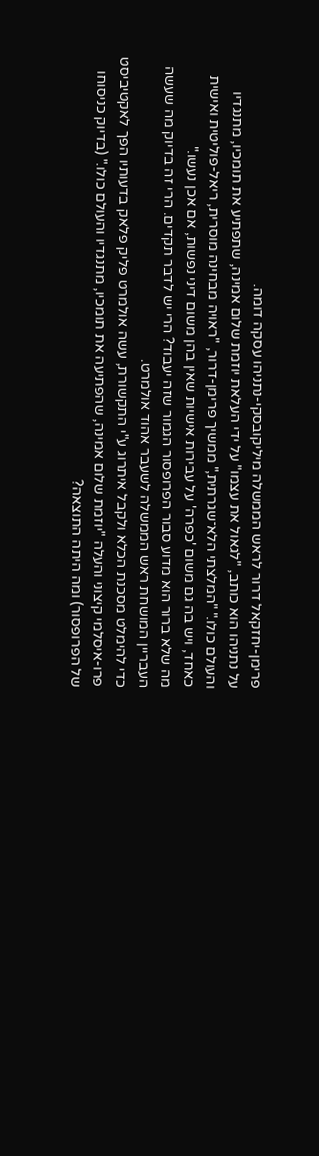פרימן-יחזקאל דרור לראש הממשלה מיליקובסקי-נתניהו עסקה דומה.
על נתניהו הוא כותב, "לגאול את עצמו" על ידי העלאת יוזמת שלום אמינה, שתפתיע את תומכיו, מתנגדיו והעולם כולו." "המלצתי הלא־שגרתית," ממשיך פרימן-דרור, "ראויה מבחינה מוסרית, ריאל-פוליטית ואישית כאחד, ויש בה גם משום 'כפרה' על עבירות אישיות שאין בהן משום דיני נפשות, אם אכן נעשו."
מה שלא ברור הוא מדוע סבור הפרופסור הגמור שזה יעבוד? הרי יש לדבר תקדים. הרי זה בדיוק מה שעשה העבריין המושחת ראש הממשלה לשעבר אהוד אולמרט.
כדי להימלט מסכנת הכלא ולקבל איתרוג ע"י התקשורת, עשה אולמרט פליק פלאק בדעותיו הפך לאקטיביסט פרו-איסלמי קיצוני והעלה "יוזמת שלום אמינה, שהפתיעה את תומכיו, מתנגדיו והעולם כולו." (בדיוק כניסוחו של הפרופסור) ומה היתה התוצאה?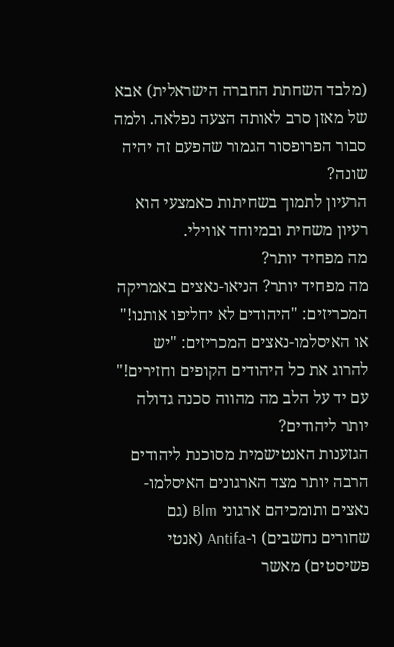(מלבד השחתת החברה הישראלית) אבא של מאזן סרב לאותה הצעה נפלאה. ולמה סבור הפרופסור הגמור שהפעם זה יהיה שונה?
הרעיון לתמוך בשחיתות כאמצעי הוא רעיון משחית ובמיוחד אווילי.
מה מפחיד יותר?
מה מפחיד יותר? הניאו-נאצים באמריקה המכריזים: "היהודים לא יחליפו אותנו!"
או האיסלמו-נאצים המכריזים: "יש להרוג את כל היהודים הקופים וחזירים!"
עם יד על הלב מה מהווה סכנה גדולה יותר ליהודים?
הגזענות האנטישמית מסוכנת ליהודים הרבה יותר מצד הארגונים האיסלמו-נאצים ותומכיהם ארגוני Blm (גם שחורים נחשבים) ו-Antifa (אנטי פשיסטים) מאשר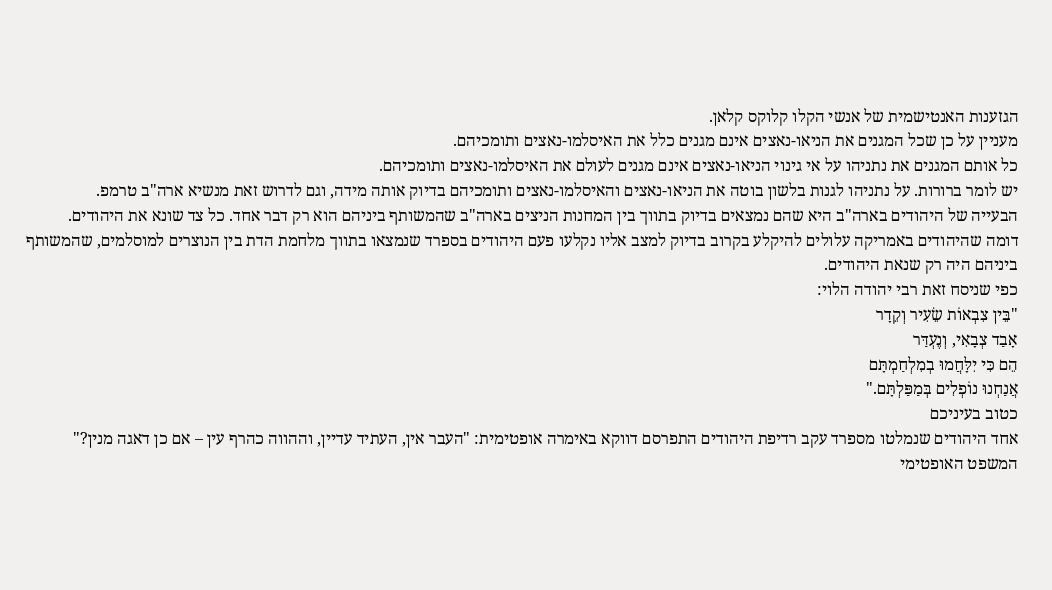הגזענות האנטישמית של אנשי הקלו קלוקס קלאן.
מעניין על כן שכל המגנים את הניאו-נאצים אינם מגנים כלל את האיסלמו-נאצים ותומכיהם.
כל אותם המגנים את נתניהו על אי גינוי הניאו-נאצים אינם מגנים לעולם את האיסלמו-נאצים ותומכיהם.
יש לומר ברורות. על נתניהו לגנות בלשון בוטה את הניאו-נאצים והאיסלמו-נאצים ותומכיהם בדיוק אותה מידה, וגם לדרוש זאת מנשיא ארה"ב טרמפ.
הבעייה של היהודים בארה"ב היא שהם נמצאים בדיוק בתווך בין המחנות הניצים בארה"ב שהמשותף ביניהם הוא רק דבר אחד. כל צד שונא את היהודים.
דומה שהיהודים באמריקה עלולים להיקלע בקרוב בדיוק למצב אליו נקלעו פעם היהודים בספרד שנמצאו בתווך מלחמת הדת בין הנוצרים למוסלמים, שהמשותף ביניהם היה רק שנאת היהודים.
כפי שניסח זאת רבי יהודה הלוי:
"בֵּין צִבְאוֹת שֵׂעִיר וְקֵדָר
אָבַד צְבָאִי, וְנֶעְדַּר
הֵם כִּי יִלָּחֲמוּ בְמִלְחַמְתָּם
אֲנַחְנוּ נוֹפְלִים בְּמַפַּלְתָּם."
כטוב בעיניכם
אחד היהודים שנמלטו מספרד עקב רדיפת היהודים התפרסם דווקא באימרה אופטימית: "העבר אין, העתיד עדיין, וההווה כהרף עין – אם כן דאגה מנין?"
המשפט האופטימי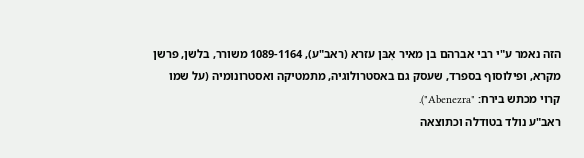הזה נאמר ע"י רבי אברהם בן מאיר אִבּן עזרא (ראב"ע), 1089-1164 משורר, בלשן, פרשן מקרא, ופילוסוף בספרד, שעסק גם באסטרולוגיה, מתמטיקה ואסטרונומיה (על שמו קרוי מכתש בירח: "Abenezra").
ראב"ע נולד בטודלה וכתוצאה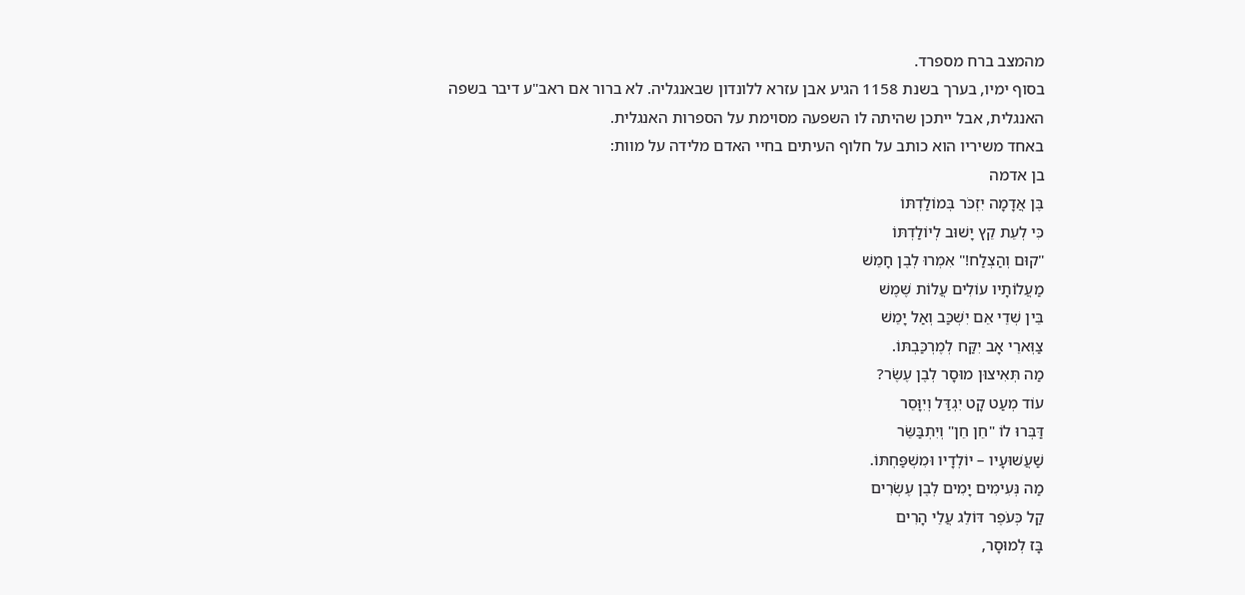מהמצב ברח מספרד.
בסוף ימיו, בערך בשנת 1158 הגיע אבן עזרא ללונדון שבאנגליה. לא ברור אם ראב"ע דיבר בשפה האנגלית, אבל ייתכן שהיתה לו השפעה מסוימת על הספרות האנגלית.
באחד משיריו הוא כותב על חלוף העיתים בחיי האדם מלידה על מוות:
בן אדמה
בֶּן אֲדָמָה יִזְכֹּר בְּמוֹלַדְתּוֹ
כִּי לְעֵת קֵץ יָשׁוּב לְיוֹלַדְתּוֹ
"קוּם וְהַצְלַח!" אִמְרוּ לְבֶן חָמֵשׁ
מַעֲלוֹתָיו עוֹלִים עֲלוֹת שֶׁמֶשׁ
בֵּין שְׁדֵי אֵם יִשְׁכַּב וְאַל יָמֵשׁ
צַוְּארֵי אָב יִקַּח לְמֶרְכַּבְתּוֹ.
מַה תְּאִיצוּן מוּסָר לְבֶן עֶשֶׂר?
עוֹד מְעַט קָט יִגְדַּל וְיִוָּסֵר
דַּבְּרוּ לוֹ "חֵן חֵן" וְיִתְבַּשֵּׂר
שַׁעֲשׁוּעָיו – יוֹלְדָיו וּמִשְׁפַּחְתּוֹ.
מַה נְּעִימִים יָמִים לְבֶן עֶשְׂרִים
קַל כְּעֹפֶר דּוֹלֵג עֲלֵי הָרִים
בָּז לְמוּסָר,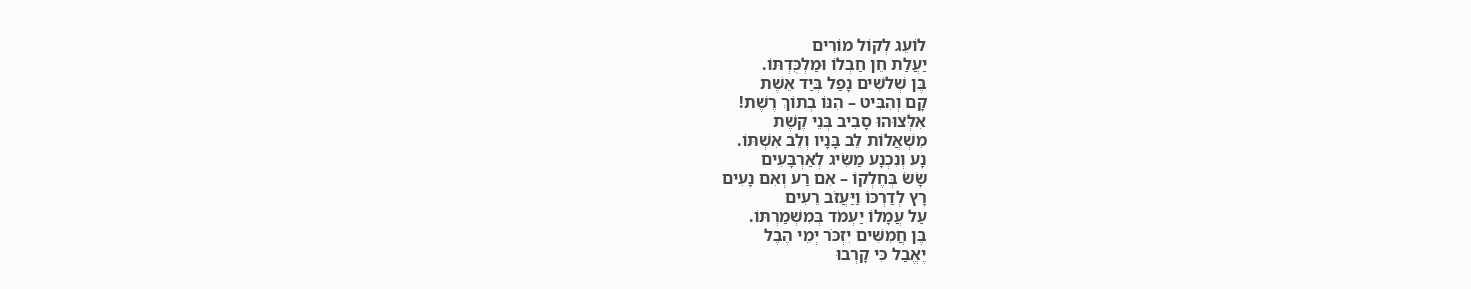לוֹעֵג לְקוֹל מוֹרִים
יַעֲלַת חֵן חַבְלוֹ וּמַלְכֻּדְתּוֹ.
בֶּן שְׁלשִׁים נָפַל בְּיַד אֵשֶׁת
קָם וְהִבִּיט – הִנּוֹ בְתוֹךְ רֶשֶׁת!
אִלְּצוּהוּ סָבִיב בְּנֵי קֶשֶׁת
מִשְׁאֲלוֹת לֵב בָּנָיו וְלֵב אִשְׁתּוֹ.
נָע וְנִכְנָע מַשִּׂיג לְאַרְבָּעִים
שָׂשׂ בְּחֶלְקוֹ – אִם רַע וְאִם נָעִים
רָץ לְדַרְכּוֹ וַיַּעֲזֹב רֵעִים
עַל עֲמָלוֹ יַעְמֹד בְּמִשְׁמַרְתּוֹ.
בֶּן חֲמִשִּׁים יִזְכֹּר יְמֵי הֶבֶל
יֶאֱבַל כִּי קָרְבוּ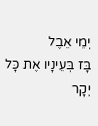יְמֵי אֵבֶל
בָּז בְּעֵינָיו אֶת כָּל יְקָר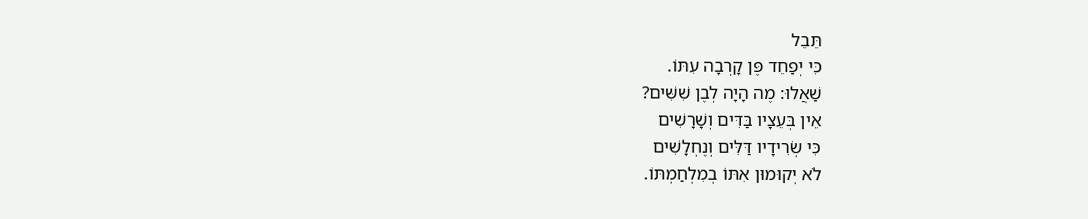תֵּבֵל
כִּי יְפַחֵד פֶּן קָרְבָה עִתּוֹ.
שַׁאֲלוּ: מֶה הָיָה לְבֶן שִׁשִּׁים?
אֵין בְּעֵצָיו בַּדִּים וְשָׁרָשִׁים
כִּי שְׂרִידָיו דַּלִּים וְנֶחְלָשִׁים
לֹא יְקוּמוּן אִתּוֹ בְמִלְחַמְתּוֹ.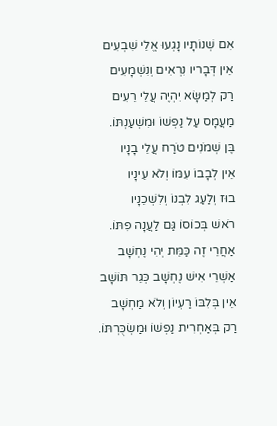אִם שְׁנוֹתָיו נָגְעוּ אֱלֵי שִׁבְעִים
אֵין דְּבָריו נִרְאִים וְנִשְׁמָעִים
רַק לְמַשָּׂא יִהְיֶה עֲלֵי רֵעִים
מַעֲמָס עַל נַפְשׁוֹ וּמִשְׁעַנְתּוֹ.
בֶּן שְׁמֹנִים טֹרַח עֲלֵי בָנָיו
אֵין לְבָבוֹ עִמּוֹ וְלֹא עֵינָיו
בוּז וְלַעַג לִבְנוֹ וְלִשְׁכֵנָיו
רֹאשׁ בְּכוֹסוֹ גַּם לַעֲנָה פִתּוֹ.
אַחֲרֵי זֶה כַּמֵּת יְהִי נֶחְשָׁב
אַשְׁרֵי אִישׁ נֶחְשָׁב כְּגֵר תּוֹשָׁב
אֵין בְּלִבּוֹ רַעְיוֹן וְלֹא מַחְשָׁב
רַק בְּאַחְרִית נַפְשׁוֹ וּמַשְׂכֻּרְתּוֹ.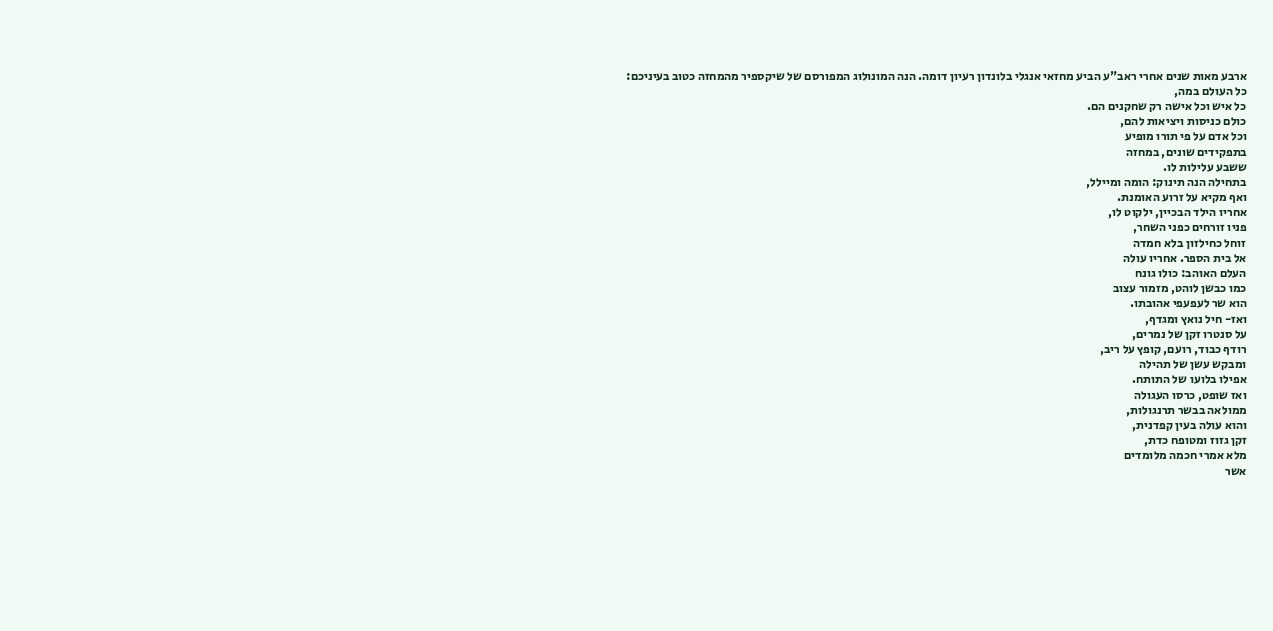ארבע מאות שנים אחרי ראב"ע הביע מחזאי אנגלי בלונדון רעיון דומה. הנה המונולוג המפורסם של שיקספיר מהמחזה כטוב בעיניכם:
כל העולם במה,
כל איש וכל אישה רק שחקנים הם.
כולם כניסות ויציאות להם,
וכל אדם על פי תורו מופיע
בתפקידים שונים, במחזה
ששבע עלילות לו.
בתחילה הנה תינוק: הומה ומיילל,
ואף מקיא על זרוע האומנת.
אחריו הילד הבכיין, ילקוט לו,
פניו זורחים כפני השחר,
זוחל כחילזון בלא חמדה
אל בית הספר. אחריו עולה
העלם האוהב: כולו גונח
כמו כבשן לוהט, מזמור עצוב
הוא שר לעפעפי אהובתו.
ואז- חיל נואץ ומגדף,
על סנטרו זקן של נמרים,
רודף כבוד, רועם, קופץ על ריב,
ומבקש עשן של תהילה
אפילו בלועו של התותח.
ואז שופט, כרסו העגולה
ממולאה בבשר תרנגולות,
והוא עולה בעין קפדנית,
זקן גזוז ומטופח כדת,
מלא אמרי חכמה מלומדים
אשר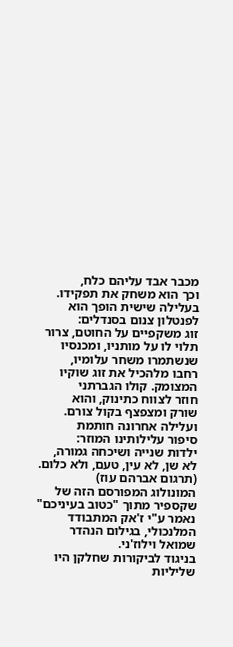מכבר אבד עליהם כלח,
וכך הוא משחק את תפקידו.
בעלילה שישית הופך הוא
לפנטלון צנום בסנדלים:
זוג משקפיים על החוטם, צרור
תלוי לו על מותניו, ומכנסיו
שנשתמרו משחר עלומיו,
רחבו מלהכיל את זוג שוקיו
המצומק. קולו הגברתני
חוזר לצווח כתינוק, והוא
שורק ומצפצף בקול צורם.
ועלילה אחרונה חותמת
סיפור עלילותינו המוזר:
ילדות שנייה ושיכחה גמורה,
לא שן, לא עין, טעם, ולא כלום.
(תרגום אברהם עוז)
המונולוג המפורסם הזה של שקספיר מתוך "כטוב בעיניכם" נאמר ע"י ז'אק המתבודד המלנכולי, בגילום הנהדר שמואל וילוז'ני.
בניגוד לביקורות שחלקן היו שליליות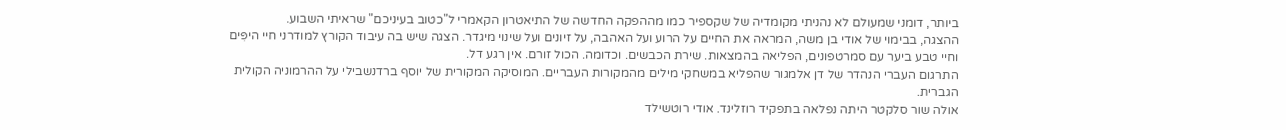ביותר, דומני שמעולם לא נהניתי מקומדיה של שקספיר כמו מההפקה החדשה של התיאטרון הקאמרי ל"כטוב בעיניכם" שראיתי השבוע.
ההצגה, בבימוי של אודי בן משה, המראה את החיים על הרוע ועל האהבה, על זיונים ועל שינוי מיגדר. הצגה שיש בה עיבוד הקורץ למודרני חיי היפִּים וחיי טבע ביער עם סמרטפונים, הפליאה בהמצאות. שירת הכבשים. וכדומה. הכול זורם. אין רגע דל.
התרגום העברי הנהדר של דן אלמגור שהפליא במשחקי מילים מהמקורות העבריים. המוסיקה המקורית של יוסף ברדנשבילי על ההרמוניה הקולית הגברית.
אולה שור סלקטר היתה נפלאה בתפקיד רוזלינד. אודי רוטשילד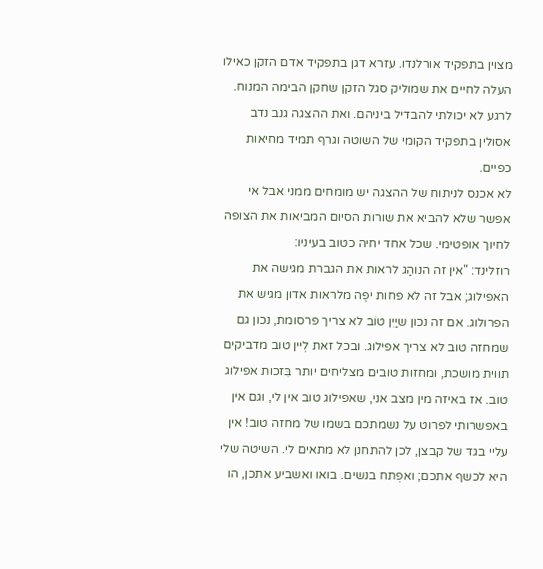מצוין בתפקיד אורלנדו. עזרא דגן בתפקיד אדם הזקן כאילו העלה לחיים את שמוליק סגל הזקן שחקן הבימה המנוח. לרגע לא יכולתי להבדיל ביניהם. ואת ההצגה גנב נדב אסולין בתפקיד הקומי של השוטה וגרף תמיד מחיאות כפיים.
לא אכנס לניתוח של ההצגה יש מומחים ממני אבל אי אפשר שלא להביא את שורות הסיום המביאות את הצופה לחיוך אופטימי. שכל אחד יחיה כטוב בעיניו:
רוזלינד: "אין זה הנוהַג לראות את הגברת מגישה את האפילוג; אבל זה לא פחות יפֶה מלראות אדון מגיש את הפרולוג. אם זה נכון שיַיִן טוֹב לא צריך פרסומת, נכון גם שמחזה טוב לא צריך אפילוג. ובכל זאת לְיין טוב מדביקים תווית מושכת, ומחזות טובים מצליחים יותר בִּזכות אפילוג טוב. אז באיזה מין מצב אני, שאפילוג טוב אין לי, וגם אין באפשרותי לפרוט על נשמתכם בשמו של מחזה טוב! אין עליי בגד של קבצן, לכן להתחנן לא מתאים לי. השיטה שלי היא לכשף אתכם; ואפְתח בנשים. בואו ואשביע אתכן, הו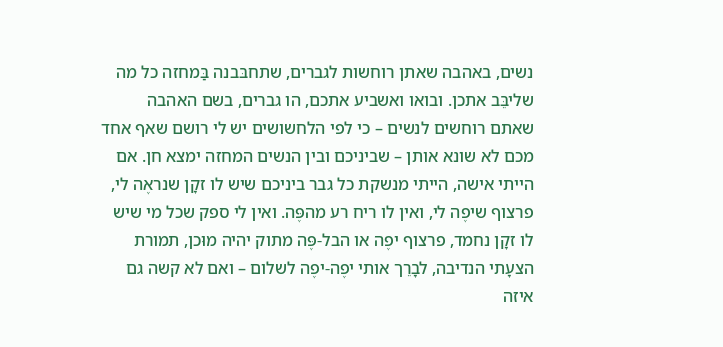נשים, באהבה שאתן רוחשות לגברים, שתחבּבנה בַּמחזה כל מה שליבֵּב אתכן. ובואו ואשביע אתכם, הו גברים, בשם האהבה שאתם רוחשים לנשים – כי לפי הלחשושים יש לי רושם שאף אחד מכם לא שונא אותן – שביניכם ובין הנשים המחזה ימצא חן. אם הייתי אישה, הייתי מנשקת כל גבר ביניכם שיש לו זקָן שנראֶה לי, פרצוף שיפֶה לי, ואין לו ריח רע מהפֶּה. ואין לי ספק שכל מי שיש לו זקָן נחמד, פרצוף יפֶה או הבל-פֶּה מתוק יהיה מוּכן, תמורת הצעָתי הנדיבה, לבָרֵך אותי יפֶה-יפֶה לשלום – ואם לא קשה גם איזה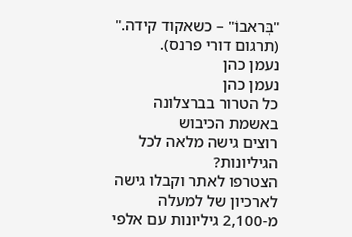"בְּראבוֹ" – כשאקוד קידה." (תרגום דורי פרנס).
נעמן כהן
נעמן כהן
כל הטרור בברצלונה באשמת הכיבוש
רוצים גישה מלאה לכל הגיליונות?
הצטרפו לאתר וקבלו גישה לארכיון של למעלה מ-2,100 גיליונות עם אלפי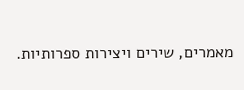מאמרים, שירים ויצירות ספרותיות.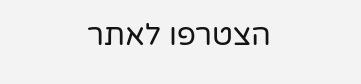הצטרפו לאתר